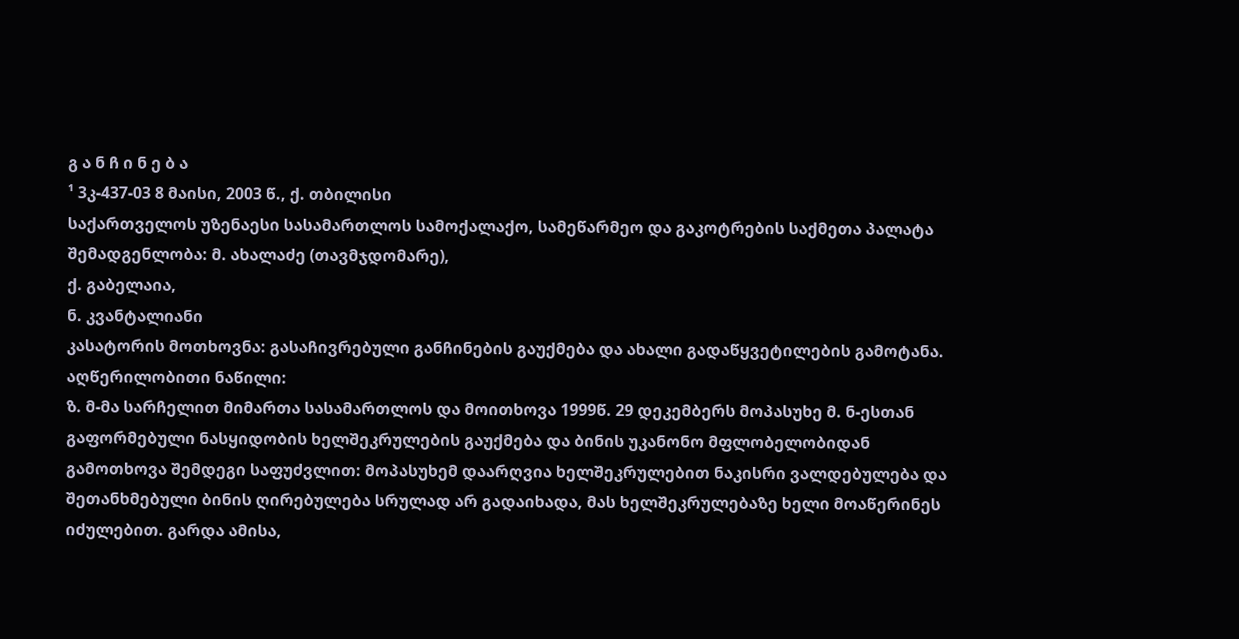გ ა ნ ჩ ი ნ ე ბ ა
¹ 3კ-437-03 8 მაისი, 2003 წ., ქ. თბილისი
საქართველოს უზენაესი სასამართლოს სამოქალაქო, სამეწარმეო და გაკოტრების საქმეთა პალატა
შემადგენლობა: მ. ახალაძე (თავმჯდომარე),
ქ. გაბელაია,
ნ. კვანტალიანი
კასატორის მოთხოვნა: გასაჩივრებული განჩინების გაუქმება და ახალი გადაწყვეტილების გამოტანა.
აღწერილობითი ნაწილი:
ზ. მ-მა სარჩელით მიმართა სასამართლოს და მოითხოვა 1999წ. 29 დეკემბერს მოპასუხე მ. ნ-ესთან გაფორმებული ნასყიდობის ხელშეკრულების გაუქმება და ბინის უკანონო მფლობელობიდან გამოთხოვა შემდეგი საფუძვლით: მოპასუხემ დაარღვია ხელშეკრულებით ნაკისრი ვალდებულება და შეთანხმებული ბინის ღირებულება სრულად არ გადაიხადა, მას ხელშეკრულებაზე ხელი მოაწერინეს იძულებით. გარდა ამისა,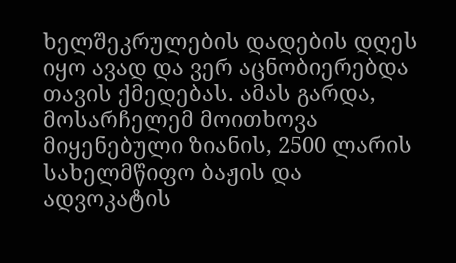ხელშეკრულების დადების დღეს იყო ავად და ვერ აცნობიერებდა თავის ქმედებას. ამას გარდა, მოსარჩელემ მოითხოვა მიყენებული ზიანის, 2500 ლარის სახელმწიფო ბაჟის და ადვოკატის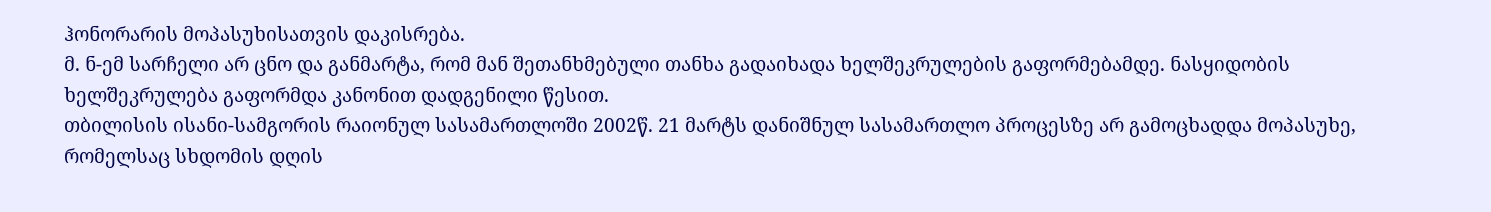ჰონორარის მოპასუხისათვის დაკისრება.
მ. ნ-ემ სარჩელი არ ცნო და განმარტა, რომ მან შეთანხმებული თანხა გადაიხადა ხელშეკრულების გაფორმებამდე. ნასყიდობის ხელშეკრულება გაფორმდა კანონით დადგენილი წესით.
თბილისის ისანი-სამგორის რაიონულ სასამართლოში 2002წ. 21 მარტს დანიშნულ სასამართლო პროცესზე არ გამოცხადდა მოპასუხე, რომელსაც სხდომის დღის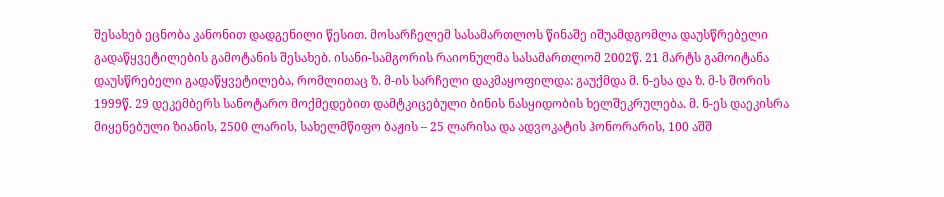შესახებ ეცნობა კანონით დადგენილი წესით. მოსარჩელემ სასამართლოს წინაშე იშუამდგომლა დაუსწრებელი გადაწყვეტილების გამოტანის შესახებ. ისანი-სამგორის რაიონულმა სასამართლომ 2002წ. 21 მარტს გამოიტანა დაუსწრებელი გადაწყვეტილება, რომლითაც ზ. მ-ის სარჩელი დაკმაყოფილდა: გაუქმდა მ. ნ-ესა და ზ. მ-ს შორის 1999წ. 29 დეკემბერს სანოტარო მოქმედებით დამტკიცებული ბინის ნასყიდობის ხელშეკრულება. მ. ნ-ეს დაეკისრა მიყენებული ზიანის, 2500 ლარის, სახელმწიფო ბაჟის – 25 ლარისა და ადვოკატის ჰონორარის, 100 აშშ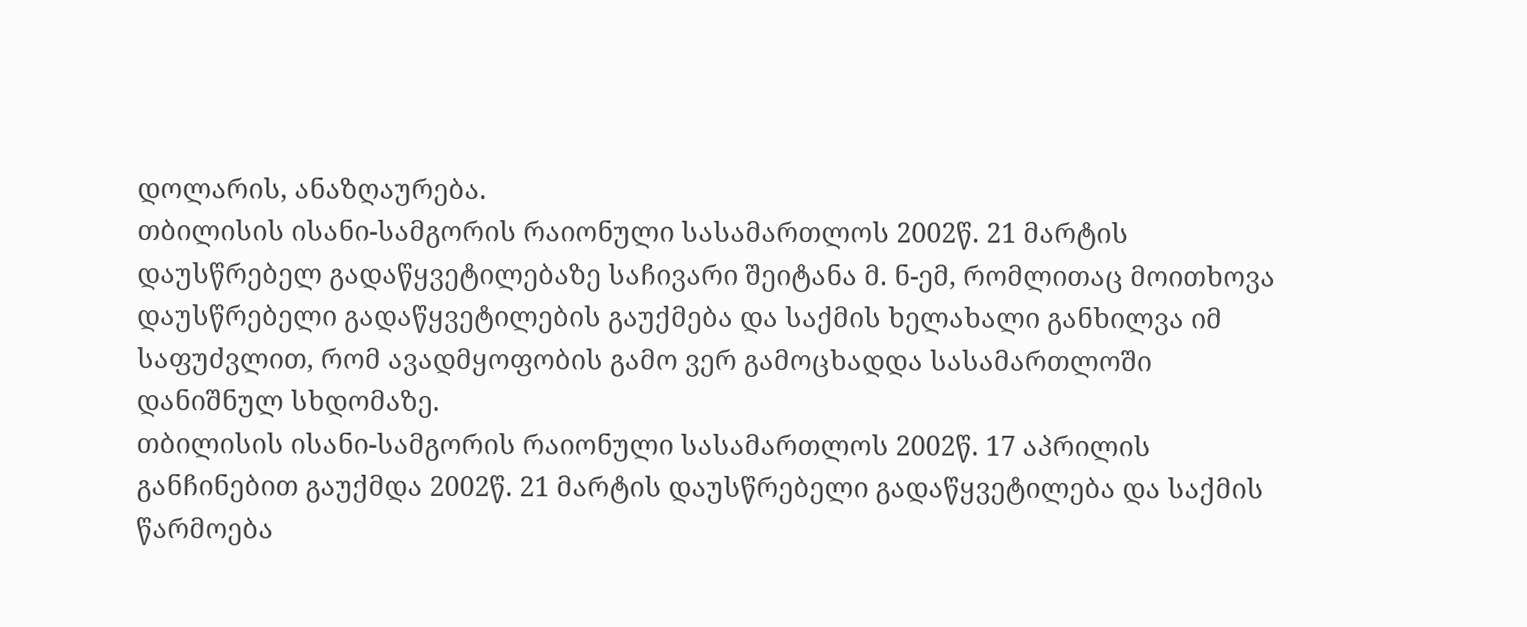დოლარის, ანაზღაურება.
თბილისის ისანი-სამგორის რაიონული სასამართლოს 2002წ. 21 მარტის დაუსწრებელ გადაწყვეტილებაზე საჩივარი შეიტანა მ. ნ-ემ, რომლითაც მოითხოვა დაუსწრებელი გადაწყვეტილების გაუქმება და საქმის ხელახალი განხილვა იმ საფუძვლით, რომ ავადმყოფობის გამო ვერ გამოცხადდა სასამართლოში დანიშნულ სხდომაზე.
თბილისის ისანი-სამგორის რაიონული სასამართლოს 2002წ. 17 აპრილის განჩინებით გაუქმდა 2002წ. 21 მარტის დაუსწრებელი გადაწყვეტილება და საქმის წარმოება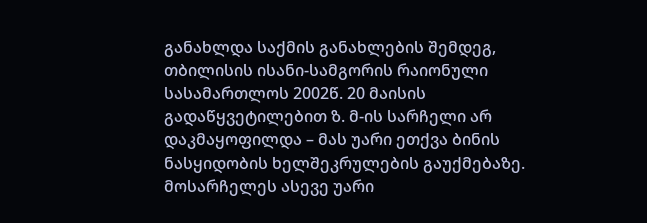განახლდა საქმის განახლების შემდეგ, თბილისის ისანი-სამგორის რაიონული სასამართლოს 2002წ. 20 მაისის გადაწყვეტილებით ზ. მ-ის სარჩელი არ დაკმაყოფილდა – მას უარი ეთქვა ბინის ნასყიდობის ხელშეკრულების გაუქმებაზე. მოსარჩელეს ასევე უარი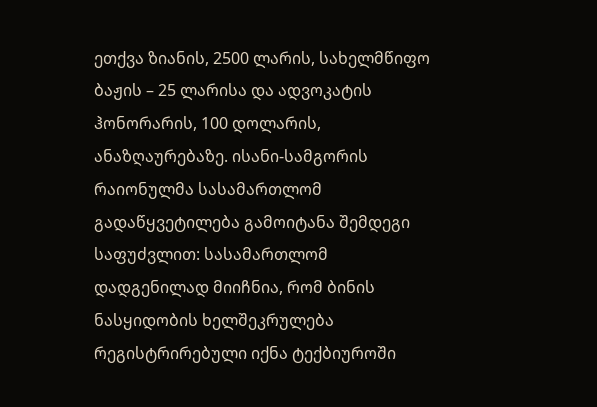ეთქვა ზიანის, 2500 ლარის, სახელმწიფო ბაჟის – 25 ლარისა და ადვოკატის ჰონორარის, 100 დოლარის, ანაზღაურებაზე. ისანი-სამგორის რაიონულმა სასამართლომ გადაწყვეტილება გამოიტანა შემდეგი საფუძვლით: სასამართლომ დადგენილად მიიჩნია, რომ ბინის ნასყიდობის ხელშეკრულება რეგისტრირებული იქნა ტექბიუროში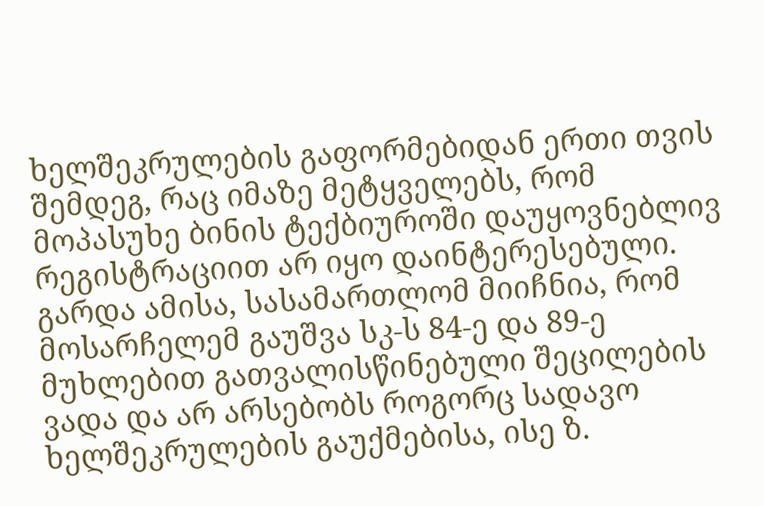ხელშეკრულების გაფორმებიდან ერთი თვის შემდეგ, რაც იმაზე მეტყველებს, რომ მოპასუხე ბინის ტექბიუროში დაუყოვნებლივ რეგისტრაციით არ იყო დაინტერესებული. გარდა ამისა, სასამართლომ მიიჩნია, რომ მოსარჩელემ გაუშვა სკ-ს 84-ე და 89-ე მუხლებით გათვალისწინებული შეცილების ვადა და არ არსებობს როგორც სადავო ხელშეკრულების გაუქმებისა, ისე ზ.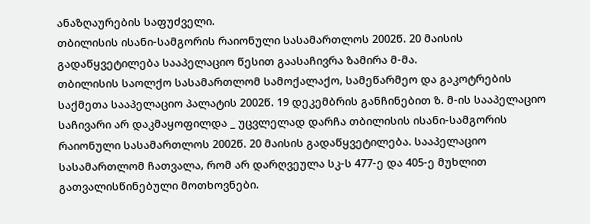ანაზღაურების საფუძველი.
თბილისის ისანი-სამგორის რაიონული სასამართლოს 2002წ. 20 მაისის გადაწყვეტილება სააპელაციო წესით გაასაჩივრა ზამირა მ-მა.
თბილისის საოლქო სასამართლომ სამოქალაქო, სამეწარმეო და გაკოტრების საქმეთა სააპელაციო პალატის 2002წ. 19 დეკემბრის განჩინებით ზ. მ-ის სააპელაციო საჩივარი არ დაკმაყოფილდა _ უცვლელად დარჩა თბილისის ისანი-სამგორის რაიონული სასამართლოს 2002წ. 20 მაისის გადაწყვეტილება. სააპელაციო სასამართლომ ჩათვალა, რომ არ დარღვეულა სკ-ს 477-ე და 405-ე მუხლით გათვალისწინებული მოთხოვნები.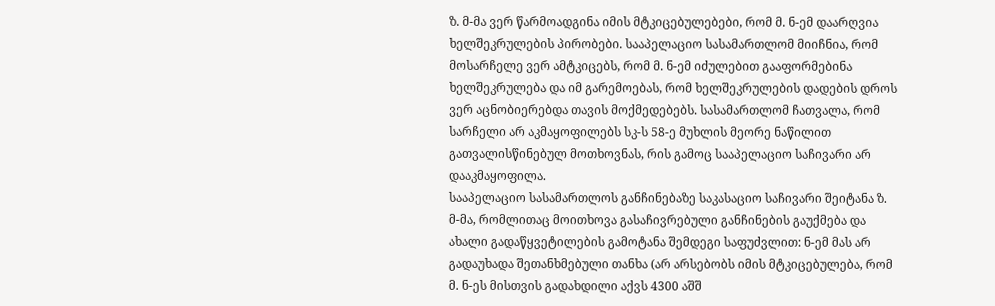ზ. მ-მა ვერ წარმოადგინა იმის მტკიცებულებები, რომ მ. ნ-ემ დაარღვია ხელშეკრულების პირობები. სააპელაციო სასამართლომ მიიჩნია, რომ მოსარჩელე ვერ ამტკიცებს, რომ მ. ნ-ემ იძულებით გააფორმებინა ხელშეკრულება და იმ გარემოებას, რომ ხელშეკრულების დადების დროს ვერ აცნობიერებდა თავის მოქმედებებს. სასამართლომ ჩათვალა, რომ სარჩელი არ აკმაყოფილებს სკ-ს 58-ე მუხლის მეორე ნაწილით გათვალისწინებულ მოთხოვნას, რის გამოც სააპელაციო საჩივარი არ დააკმაყოფილა.
სააპელაციო სასამართლოს განჩინებაზე საკასაციო საჩივარი შეიტანა ზ. მ-მა, რომლითაც მოითხოვა გასაჩივრებული განჩინების გაუქმება და ახალი გადაწყვეტილების გამოტანა შემდეგი საფუძვლით: ნ-ემ მას არ გადაუხადა შეთანხმებული თანხა (არ არსებობს იმის მტკიცებულება, რომ მ. ნ-ეს მისთვის გადახდილი აქვს 4300 აშშ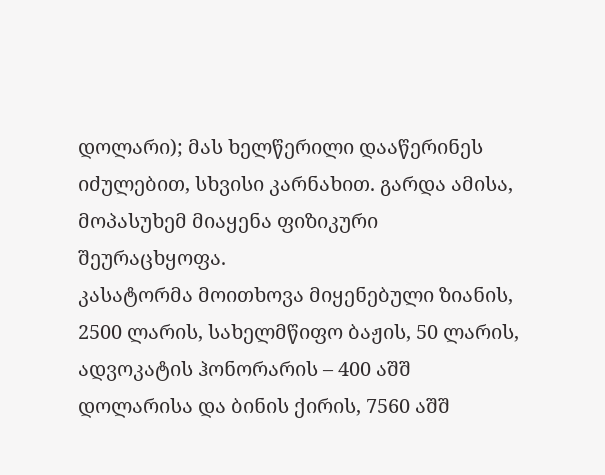დოლარი); მას ხელწერილი დააწერინეს იძულებით, სხვისი კარნახით. გარდა ამისა, მოპასუხემ მიაყენა ფიზიკური შეურაცხყოფა.
კასატორმა მოითხოვა მიყენებული ზიანის, 2500 ლარის, სახელმწიფო ბაჟის, 50 ლარის, ადვოკატის ჰონორარის – 400 აშშ დოლარისა და ბინის ქირის, 7560 აშშ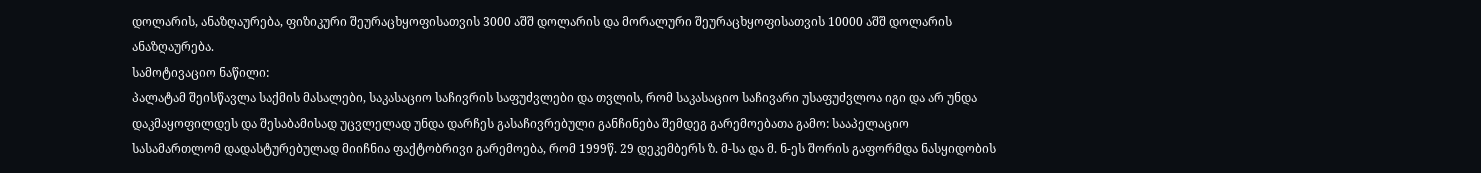დოლარის, ანაზღაურება, ფიზიკური შეურაცხყოფისათვის 3000 აშშ დოლარის და მორალური შეურაცხყოფისათვის 10000 აშშ დოლარის ანაზღაურება.
სამოტივაციო ნაწილი:
პალატამ შეისწავლა საქმის მასალები, საკასაციო საჩივრის საფუძვლები და თვლის, რომ საკასაციო საჩივარი უსაფუძვლოა იგი და არ უნდა დაკმაყოფილდეს და შესაბამისად უცვლელად უნდა დარჩეს გასაჩივრებული განჩინება შემდეგ გარემოებათა გამო: სააპელაციო სასამართლომ დადასტურებულად მიიჩნია ფაქტობრივი გარემოება, რომ 1999წ. 29 დეკემბერს ზ. მ-სა და მ. ნ-ეს შორის გაფორმდა ნასყიდობის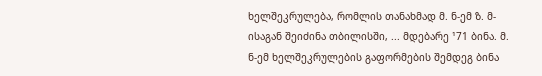ხელშეკრულება, რომლის თანახმად მ. ნ-ემ ზ. მ-ისაგან შეიძინა თბილისში, ... მდებარე ¹71 ბინა. მ. ნ-ემ ხელშეკრულების გაფორმების შემდეგ ბინა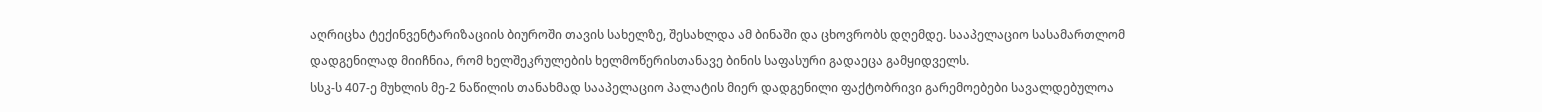აღრიცხა ტექინვენტარიზაციის ბიუროში თავის სახელზე, შესახლდა ამ ბინაში და ცხოვრობს დღემდე. სააპელაციო სასამართლომ დადგენილად მიიჩნია, რომ ხელშეკრულების ხელმოწერისთანავე ბინის საფასური გადაეცა გამყიდველს.
სსკ-ს 407-ე მუხლის მე-2 ნაწილის თანახმად სააპელაციო პალატის მიერ დადგენილი ფაქტობრივი გარემოებები სავალდებულოა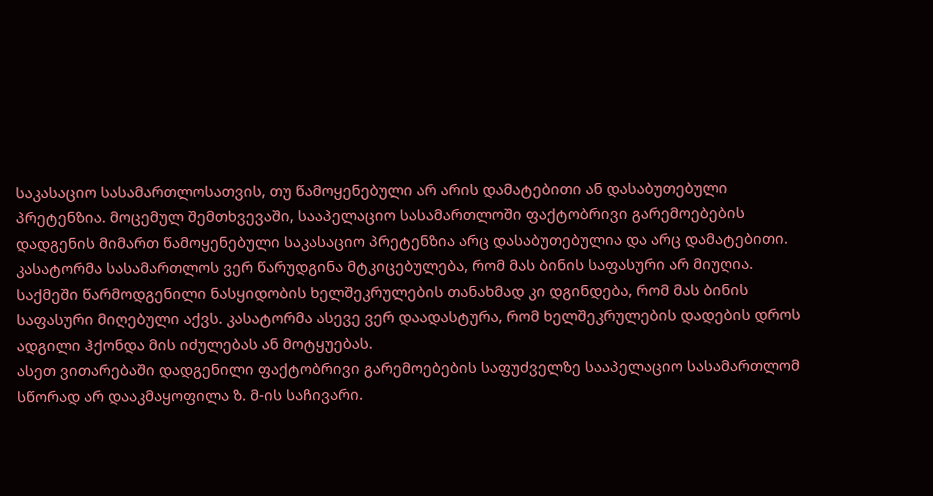საკასაციო სასამართლოსათვის, თუ წამოყენებული არ არის დამატებითი ან დასაბუთებული პრეტენზია. მოცემულ შემთხვევაში, სააპელაციო სასამართლოში ფაქტობრივი გარემოებების დადგენის მიმართ წამოყენებული საკასაციო პრეტენზია არც დასაბუთებულია და არც დამატებითი. კასატორმა სასამართლოს ვერ წარუდგინა მტკიცებულება, რომ მას ბინის საფასური არ მიუღია. საქმეში წარმოდგენილი ნასყიდობის ხელშეკრულების თანახმად კი დგინდება, რომ მას ბინის საფასური მიღებული აქვს. კასატორმა ასევე ვერ დაადასტურა, რომ ხელშეკრულების დადების დროს ადგილი ჰქონდა მის იძულებას ან მოტყუებას.
ასეთ ვითარებაში დადგენილი ფაქტობრივი გარემოებების საფუძველზე სააპელაციო სასამართლომ სწორად არ დააკმაყოფილა ზ. მ-ის საჩივარი.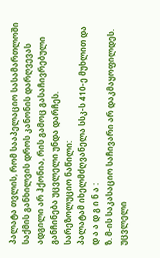პალატა თვლის, რომ სააპელაციო სასამართლოში საქმის განხილვის დროს კანონის დარღვევას ადგილი არ ჰქონია, რის გამოც გასაჩივრებული განჩინება უცვლელი უნდა დარჩეს.
სარეზოლუციო ნაწილი:
პალატამ იხელმძღვანელა სსკ-ს 410-ე მუხლით და
დ ა ა დ გ ი ნ ა :
ზ. მ-ის საკასაციო საჩივარი არ დაკმაყოფილდეს.
უცვლელი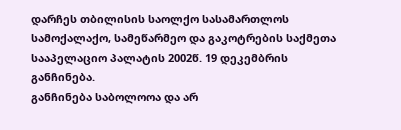დარჩეს თბილისის საოლქო სასამართლოს სამოქალაქო, სამეწარმეო და გაკოტრების საქმეთა სააპელაციო პალატის 2002წ. 19 დეკემბრის განჩინება.
განჩინება საბოლოოა და არ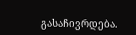გასაჩივრდება.